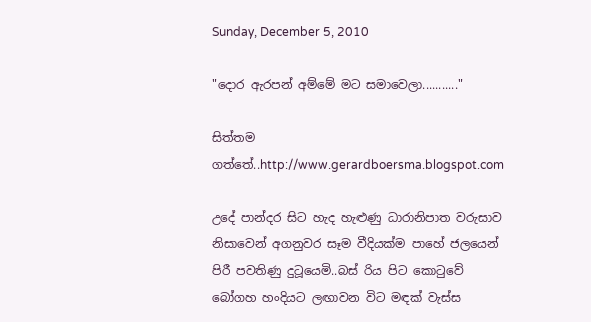Sunday, December 5, 2010

"දොර ඇරපන් අම්මේ මට සමාවෙලා..........."

සිත්තම ගත්තේ..http://www.gerardboersma.blogspot.com

උදේ පාන්දර සිට හැද හැළුණු ධාරානිපාත වරුසාව නිසාවෙන් අගනුවර සෑම වීදියක්ම පාහේ ජලයෙන් පිරී පවතිණු දුටූයෙමි..බස් රිය පිට කොටුවේ බෝගහ හංදියට ලඟාවන විට මඳක් වැස්ස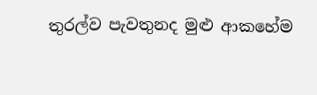තුරල්ව පැවතුනද මුළු ආකහේම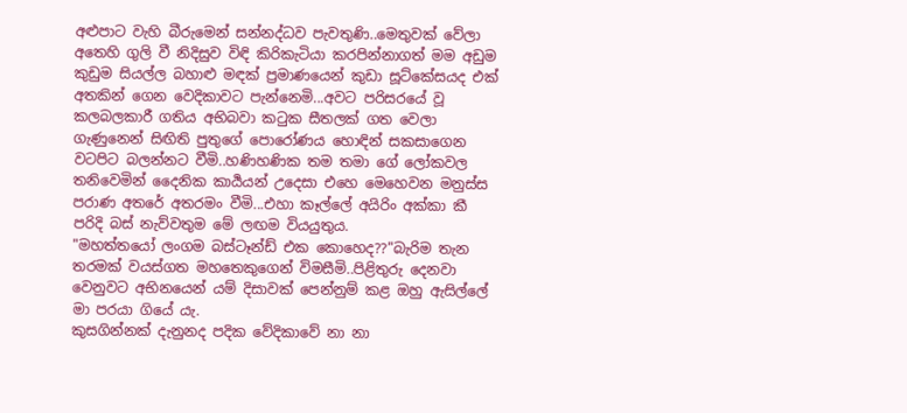අළුපාට වැහි බීරුමෙන් සන්නද්ධව පැවතුණි..මෙතුවක් වේලා අතෙහි ගුලි වී නිදිසුව විඳි කිරිකැටියා කරපින්නාගත් මම අඩුම කුඩුම සියල්ල බහාළු මඳක් ප්‍රමාණයෙන් කුඩා සූට්කේසයද එක් අතකින් ගෙන වෙදිකාවට පැන්නෙමි...අවට පරිසරයේ වූ කලබලකාරී ගතිය අභිබවා කටුක සීතලක් ගත වෙලා ගැණුනෙන් සිඟිති පුතුගේ පොරෝණය හොඳින් සකසාගෙන වටපිට බලන්නට වීමි..හණිහණික තම තමා ගේ ලෝකවල තනිවෙමින් දෛනික කාර්‍යයන් උදෙසා එහෙ මෙහෙවන මනුස්ස පරාණ අතරේ අතරමං වීමි...එහා කෑල්ලේ අයිරිං අක්කා කී පරිදි බස් නැව්වතුම මේ ලඟම වියයුතුය.
"මහත්තයෝ ලංගම බස්ටෑන්ඩ් එක කොහෙද??"බැරිම තැන තරමක් වයස්ගත මහතෙකුගෙන් විමසීමි..පිළිතුරු දෙනවා වෙනුවට අභිනයෙන් යම් දිසාවක් පෙන්නුම් කළ ඔහු ඇසිල්ලේ මා පරයා ගියේ යැ.
කුසගින්නක් දැනුනද පදික වේදිකාවේ නා නා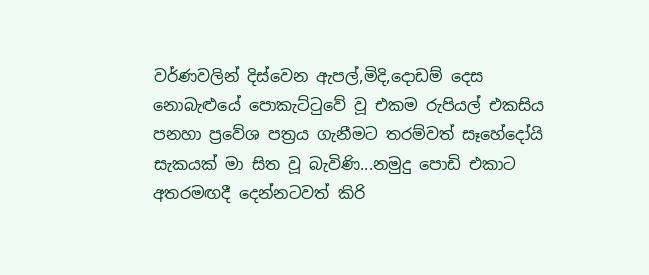වර්ණවලින් දිස්වෙන ඇපල්,මිදි,දොඩම් දෙස නොබැළුයේ පොකැට්ටුවේ වූ එකම රුපියල් එකසිය පනහා ප්‍රවේශ පත්‍රය ගැනීමට තරම්වත් සෑහේදෝයි සැකයක් මා සිත වූ බැවිණි...නමුදු පොඩි එකාට අතරමඟදී දෙන්නටවත් කිරි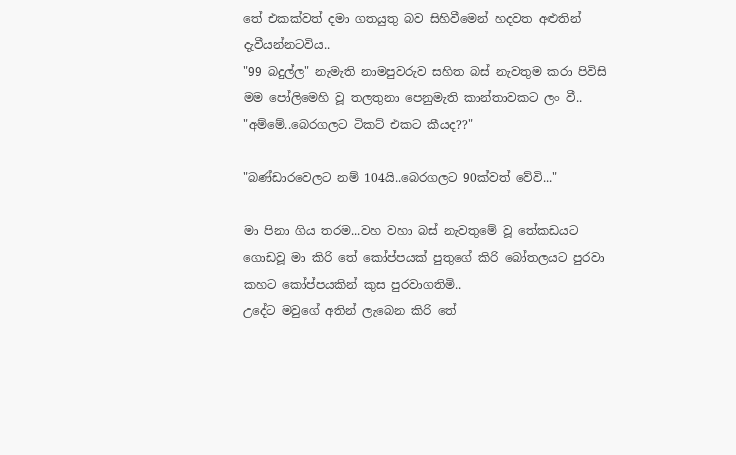තේ එකක්වත් දමා ගතයුතු බව සිහිවීමෙන් හදවත අළුතින් දැවීයන්නටවිය..
"99 බදුල්ල" නැමැති නාමපුවරුව සහිත බස් නැවතුම කරා පිවිසි මම පෝලිමෙහි වූ තලතුනා පෙනුමැති කාන්තාවකට ලං වී..
"අම්මේ..බෙරගලට ටිකට් එකට කීයද??"

"බණ්ඩාරවෙලට නම් 104යි..බෙරගලට 90ක්වත් වේවි..."

මා පිනා ගිය තරම...වහ වහා බස් නැවතුමේ වූ තේකඩයට ගොඩවූ මා කිරි තේ කෝප්පයක් පුතුගේ කිරි බෝතලයට පුරවා කහට කෝප්පයකින් කුස පුරවාගතිමි..
උදේට මවුගේ අතින් ලැබෙන කිරි තේ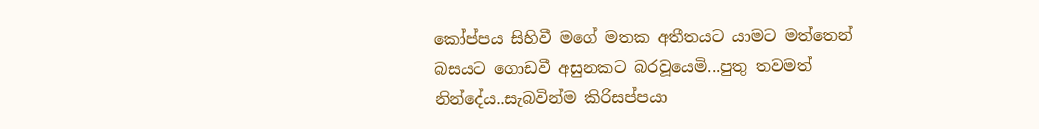කෝප්පය සිහිවී මගේ මතක අතීතයට යාමට මත්තෙන් බසයට ගොඩවී අසුනකට බරවූයෙමි...පුතු තවමත් නින්දේය..සැබවින්ම කිරිසප්පයා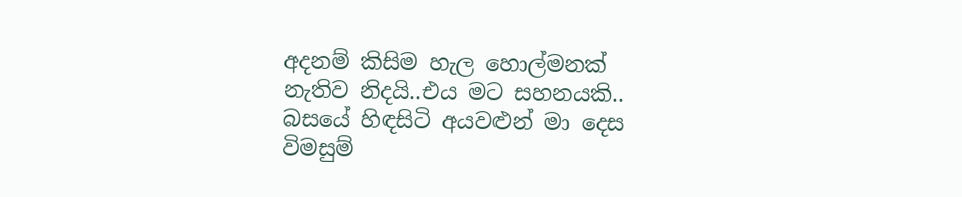අදනම් කිසිම හැල හොල්මනක් නැතිව නිදයි..එය මට සහනයකි..
බසයේ හිඳසිටි අයවළුන් මා දෙස විමසුම්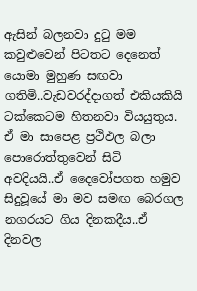ඇසින් බලනවා දුටු මම කවුළුවෙන් පිටතට දෙනෙත් යොමා මුහුණ සඟවා ගතිමි..වැඩවරද්දාගත් එකියකියි ටක්කෙටම හිතනවා වියයුතුය.
ඒ මා සාපෙළ ප්‍රථිඵල බලා පොරොත්තුවෙන් සිටි අවදියයි..ඒ දෛවෝපගත හමුව සිදුවූයේ මා මව සමඟ බෙරගල නගරයට ගිය දිනකදීය..ඒ දිනවල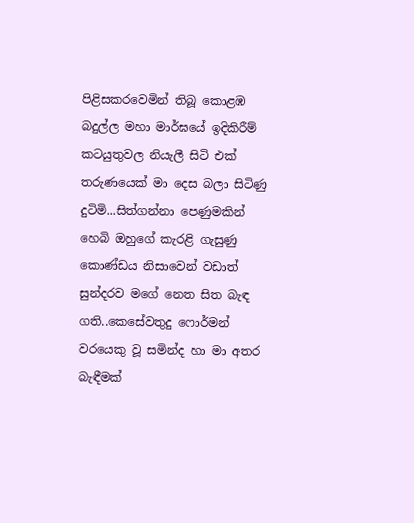පිළිසකරවෙමින් තිබූ කොළඹ බදුල්ල මහා මාර්ඝයේ ඉදිකිරීම් කටයුතුවල නියැලී සිටි එක් තරුණයෙක් මා දෙස බලා සිටිණු දුටිමි...සිත්ගන්නා පෙණුමකින් හෙබි ඔහුගේ කැරළි ගැසුණු කොණ්ඩය නිසාවෙන් වඩාත් සුන්දරව මගේ නෙත සිත බැඳ ගති..කෙසේවතුදු ෆොර්මන් වරයෙකු වූ සමින්ද හා මා අතර බැඳීමක්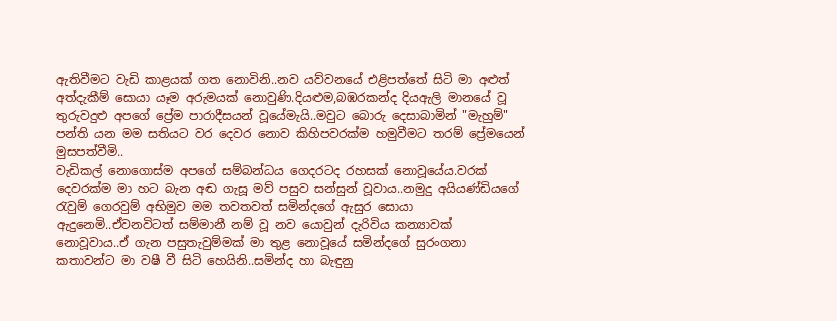ඇතිවීමට වැඩි කාළයක් ගත නොවිනි..නව යව්වනයේ එළිපත්තේ සිටි මා අළුත් අත්දැකීම් සොයා යෑම අරුමයක් නොවුණි.දියළුම,බඹරකන්ද දියඇලි මානයේ වූ තුරුවදුළු අපගේ ප්‍රේම පාරාදීසයන් වූයේමැයි..මවුට බොරු දෙසාබාමින් "මැහුම්" පන්ති යන මම සතියට වර දෙවර නොව කිහිපවරක්ම හමුවීමට තරම් ප්‍රේමයෙන් මුසපත්වීමි..
වැඩිකල් නොගොස්ම අපගේ සම්බන්ධය ගෙදරටද රහසක් නොවූයේය.වරක් දෙවරක්ම මා හට බැන අඬ ගැසූ මව් පසුව සන්සුන් වූවාය..නමුදු අයියණ්ඩියගේ රැවුම් ගෙරවුම් අභිමුව මම තවතවත් සමින්දගේ ඇසුර සොයා ඇදුනෙමි..ඒවනවිටත් සම්මානී නම් වූ නව යොවුන් දැරිවිය කන්‍යාවක් නොවූවාය..ඒ ගැන පසුතැවුම්මක් මා තුළ නොවූයේ සමින්දගේ සුරංගනා කතාවන්ට මා වෂී වී සිටි හෙයිනි..සමින්ද හා බැඳුනු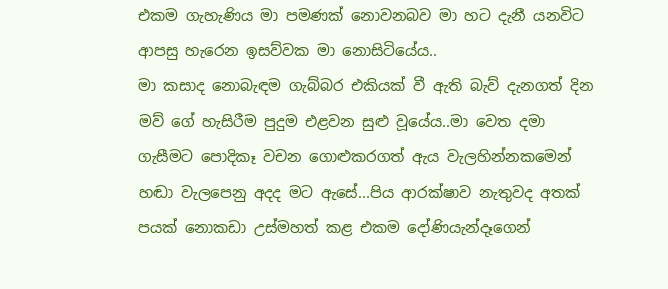එකම ගැහැණිය මා පමණක් නොවනබව මා හට දැනී යනවිට ආපසු හැරෙන ඉසව්වක මා නොසිටියේය..
මා කසාද නොබැඳම ගැබ්බර එකියක් වී ඇති බැව් දැනගත් දින මව් ගේ හැසිරීම පුදුම එළවන සුළු වූයේය..මා වෙත දමා ගැසීමට පොදිකෑ වචන ගොළුකරගත් ඇය වැලහින්නකමෙන් හඬා වැලපෙනු අදද මට ඇසේ...පිය ආරක්ෂාව නැතුවද අතක් පයක් නොකඩා උස්මහත් කළ එකම දෝණියැන්දෑගෙන්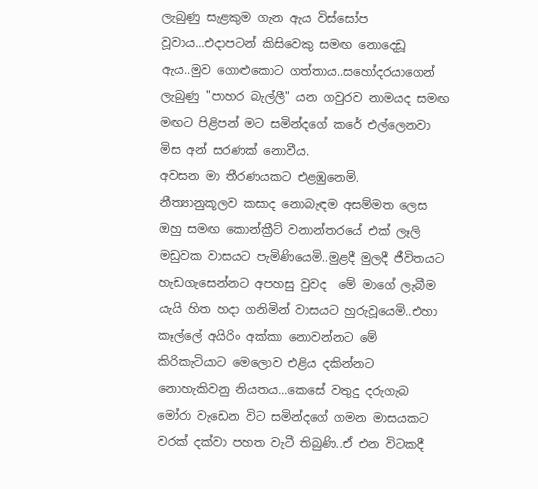ලැබුණු සැළකුම ගැන ඇය විස්සෝප වූවාය...එදාපටන් කිසිවෙකු සමඟ නොදෙඩූ ඇය..මුව ගොළුකොට ගත්තාය..සහෝදරයාගෙන් ලැබුණු "පාහර බැල්ලී" යන ගවුරව නාමයද සමඟ මඟට පිළිපන් මට සමින්දගේ කරේ එල්ලෙනවා මිස අන් සරණක් නොවීය.
අවසන මා තීරණයකට එළඹුනෙමි.
නීත්‍යානුකූලව කසාද නොබැඳම අසම්මත ලෙස ඔහු සමඟ කොන්ක්‍රීට් වනාන්තරයේ එක් ලෑලි මඩුවක වාසයට පැමිණියෙමි..මුළදී මුලදී ජීවිතයට හැඩගැසෙන්නට අපහසු වුවද  මේ මාගේ ලැබීම යැයි හිත හදා ගනිමින් වාසයට හුරුවූයෙමි..එහා කෑල්ලේ අයිරිං අක්කා නොවන්නට මේ කිරිකැටියාට මෙලොව එළිය දකින්නට නොහැකිවනු නියතය...කෙසේ වතුදු දරුගැබ මෝරා වැඩෙන විට සමින්දගේ ගමන මාසයකට වරක් දක්වා පහත වැටී තිබුණි..ඒ එන විටකදී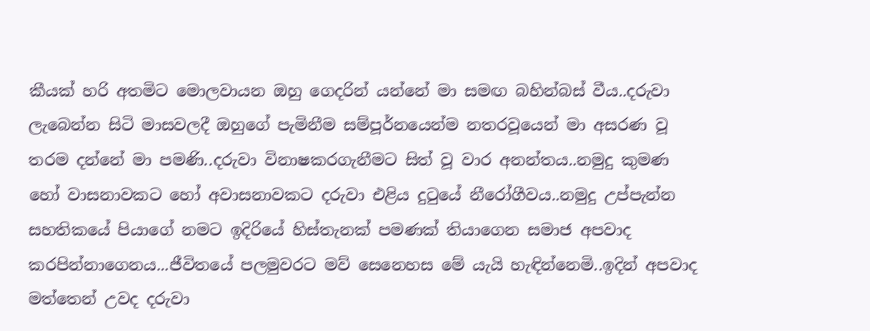කීයක් හරි අතමිට මොලවායන ඔහු ගෙදරින් යන්නේ මා සමඟ බහින්බස් වීය..දරුවා ලැබෙන්න සිටි මාසවලදී ඔහුගේ පැමිනීම සම්පූර්නයෙන්ම නතරවූයෙන් මා අසරණ වූ තරම දන්නේ මා පමණි..දරුවා විනාෂකරගැනීමට සිත් වූ වාර අනන්තය..නමුදු කුමණ හෝ වාසනාවකට හෝ අවාසනාවකට දරුවා එළිය දුටුයේ නීරෝගීවය..නමුදු උප්පැන්න සහතිකයේ පියාගේ නමට ඉදිරියේ හිස්තැනක් පමණක් තියාගෙන සමාජ අපවාද කරපින්නාගෙනය...ජීවිතයේ පලමුවරට මව් සෙනෙහස මේ යැයි හැඳින්නෙමි..ඉදින් අපවාද මත්තෙන් උවද දරුවා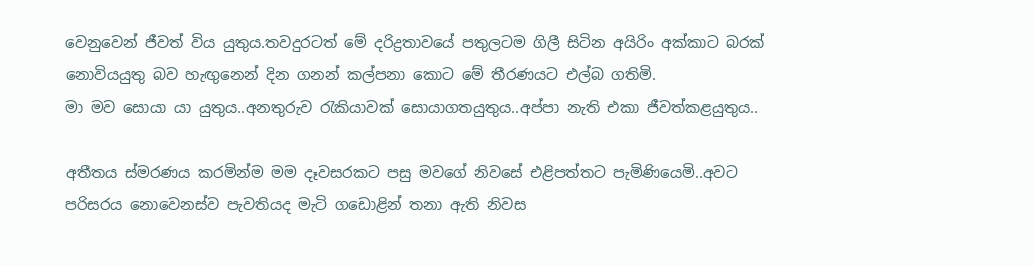වෙනුවෙන් ජීවත් විය යුතුය.තවදුරටත් මේ දරිද්‍රතාවයේ පතුලටම ගිලී සිටින අයිරිං අක්කාට බරක් නොවියයුතු බව හැඟුනෙන් දින ගනන් කල්පනා කොට මේ තීරණයට එල්බ ගතිමි.
මා මව සොයා යා යුතුය..අනතුරුව රැකියාවක් සොයාගතයුතුය..අප්පා නැති එකා ජීවත්කළයුතුය..

අතීතය ස්මරණය කරමින්ම මම දෑවසරකට පසු මවගේ නිවසේ එළිපත්තට පැමිණියෙමි..අවට පරිසරය නොවෙනස්ව පැවතියද මැටි ගඩොළින් තනා ඇති නිවස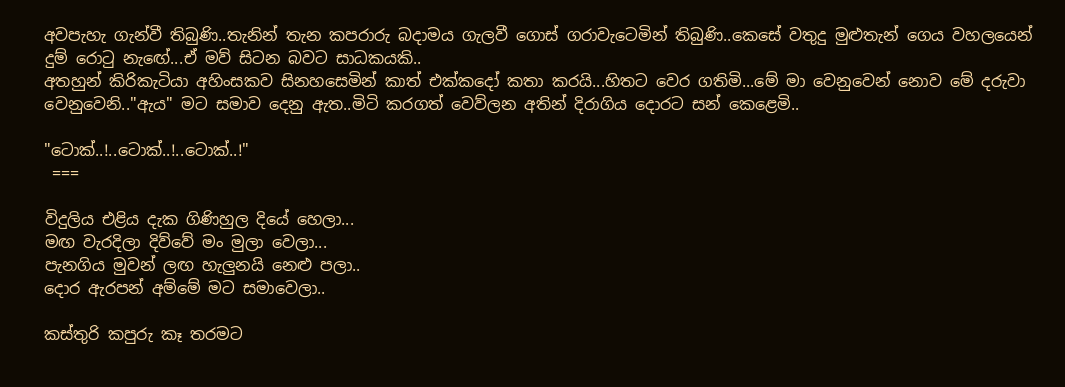අවපැහැ ගැන්වී තිබුණි..තැනින් තැන කපරාරු බදාමය ගැලවී ගොස් ගරාවැටෙමින් තිබුණි..කෙසේ වතුදු මුළුතැන් ගෙය වහලයෙන් දුම් රොටු නැඟේ...ඒ මව් සිටන බවට සාධකයකි..
අතහුන් කිරිකැටියා අහිංසකව සිනහසෙමින් කාත් එක්කදෝ කතා කරයි...හිතට වෙර ගතිමි...මේ මා වෙනුවෙන් නොව මේ දරුවා වෙනුවෙනි.."ඇය" මට සමාව දෙනු ඇත..මිටි කරගත් වෙව්ලන අතින් දිරාගිය දොරට සන් කෙළෙමි..

"ටොක්..!..ටොක්..!..ටොක්..!"
 ===

විදුලිය එළිය දැක ගිණිහුල දියේ හෙලා...
මඟ වැරදිලා දිව්වේ මං මුලා වෙලා...
පැනගිය මුවන් ලඟ හැලුනයි නෙළු පලා..
දොර ඇරපන් අම්මේ මට සමාවෙලා..

කස්තුරි කපුරු කෑ තරමට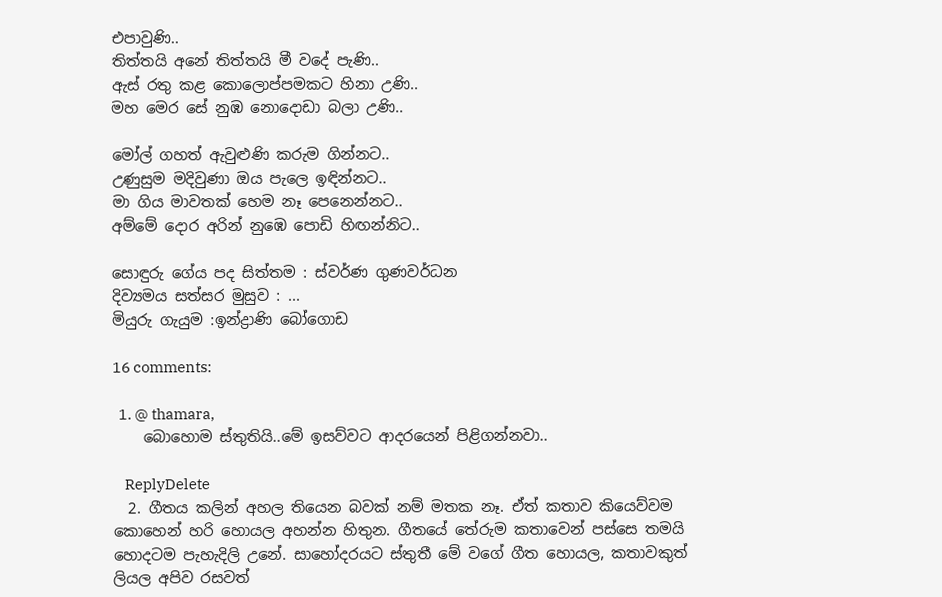එපාවුණි..
තිත්තයි අනේ තිත්තයි මී වදේ පැණි..
ඇස් රතු කළ කොලොප්පමකට හිනා උණි..
මහ මෙර සේ නුඹ නොදොඩා බලා උණි..

මෝල් ගහත් ඇවුළුණි කරුම ගින්නට..
උණුසුම මදිවුණා ඔය පැලෙ ඉඳින්නට..
මා ගිය මාවතක් හෙම නෑ පෙනෙන්නට..
අම්මේ දොර අරින් නුඹෙ පොඩි හිඟන්නිට..

සොඳුරු ගේය පද සිත්තම : ස්වර්ණ ගුණවර්ධන
දිව්‍යමය සත්සර මුසුව : ...
මියුරු ගැයුම :ඉන්ද්‍රාණි බෝගොඩ

16 comments:

  1. @ thamara,
    බොහොම ස්තුතියි..මේ ඉසව්වට ආදරයෙන් පිළිගන්නවා..

    ReplyDelete
  2. ගීතය කලින් අහල තියෙන බවක් නම් මතක නෑ. ඒත් කතාව කියෙව්වම කොහෙන් හරි හොයල අහන්න හිතුන. ගීතයේ තේරුම කතාවෙන් පස්සෙ තමයි හොදටම පැහැදිලි උනේ. සාහෝදරයට ස්තුතී මේ වගේ ගීත හොයල, කතාවකුත් ලියල අපිව රසවත්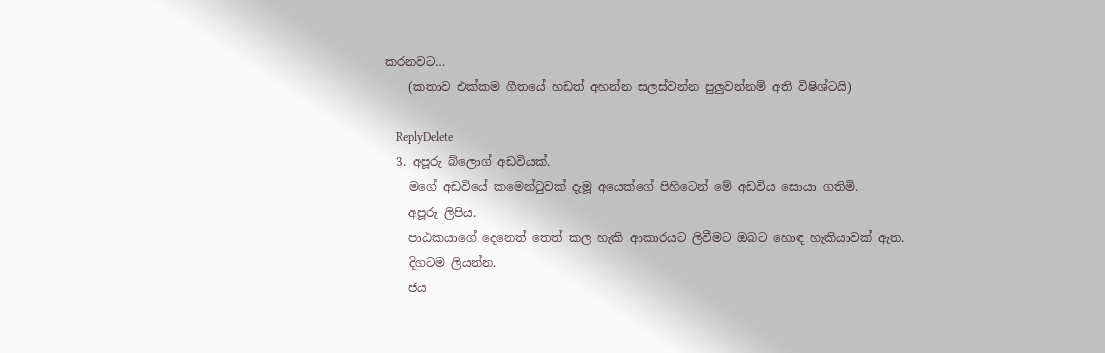කරනවට…
    (කතාව එක්කම ගීතයේ හඩත් අහන්න සලස්වන්න පුලුවන්නම් අති විෂිශ්ටයි)

    ReplyDelete
  3. අපූරු බ්ලොග් අඩවියක්.
    මගේ අඩවියේ කමෙන්ටුවක් දැමූ අයෙක්ගේ පිහිටෙන් මේ අඩවිය සොයා ගතිමි.
    අපූරු ලිපිය.
    පාඨකයාගේ දෙනෙත් තෙත් කල හැකි ආකාරයට ලිවීමට ඔබට හොඳ හැකියාවක් ඇත.
    දිගටම ලියන්න.
    ජය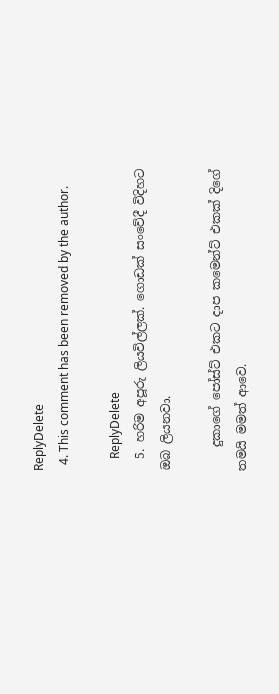ReplyDelete
  4. This comment has been removed by the author.

    ReplyDelete
  5. හරිම අපූරු ලියවිල්ලක්. ගොඩක් සංවේදී විදිහට ඔබ ලියනවා.

    දුකාගේ පෝස්ට් එකට දාප කමෙන්ට් එකක් දිගේ තමයි මමත් ආවෙ.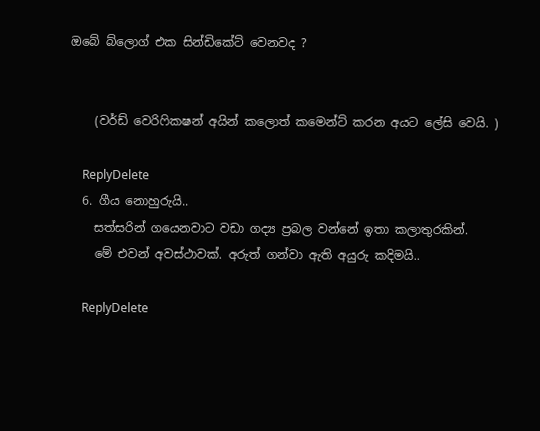ඔබේ බ්ලොග් එක සින්ඩිකේට් වෙනවද ?


    (වර්ඩ් වෙරිෆිකෂන් අයින් කලොත් කමෙන්ට් කරන අයට ලේසි වෙයි. )

    ReplyDelete
  6. ගීය නොහුරුයි..
    සත්සරින් ගයෙනවාට වඩා ගද්‍ය ප්‍රබල වන්නේ ඉතා කලාතුරකින්.
    මේ එවන් අවස්ථාවක්. අරුත් ගන්වා ඇති අයුරු කදිමයි..

    ReplyDelete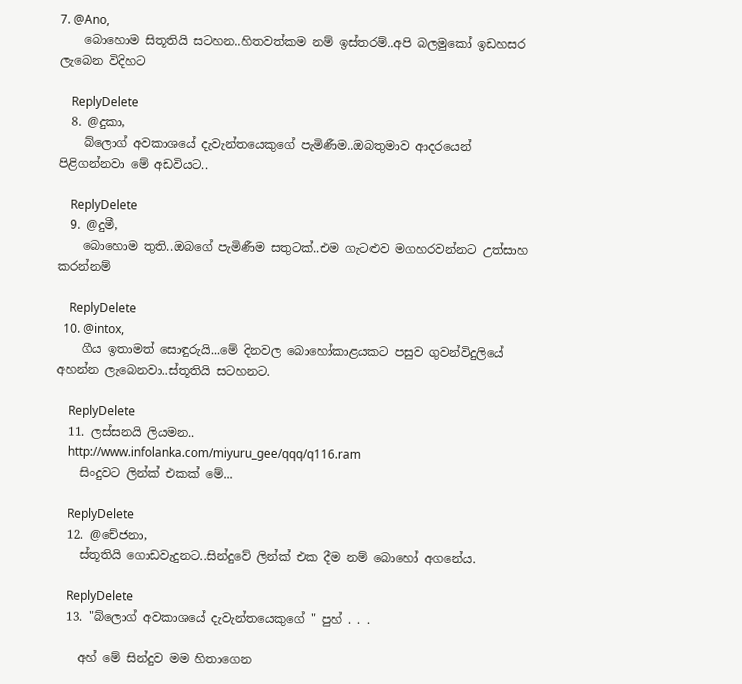7. @Ano,
    බොහොම සිතූතියි සටහන..හිතවත්කම නම් ඉස්තරම්..අපි බලමුකෝ ඉඩහසර ලැබෙන විදිහට

    ReplyDelete
  8. @දුකා,
    බ්ලොග් අවකාශයේ දැවැන්තයෙකුගේ පැමිණීම..ඔබතුමාව ආදරයෙන් පිළිගන්නවා මේ අඩවියට..

    ReplyDelete
  9. @දුමී,
    බොහොම තුති..ඔබගේ පැමිණීම සතුටක්..එම ගැටළුව මගහරවන්නට උත්සාහ කරන්නම්

    ReplyDelete
  10. @intox,
    ගීය ඉතාමත් සොඳුරුයි...මේ දිනවල බොහෝකාළයකට පසුව ගුවන්විදුලියේ අහන්න ලැබෙනවා..ස්තූතියි සටහනට.

    ReplyDelete
  11. ලස්සනයි ලියමන..
    http://www.infolanka.com/miyuru_gee/qqq/q116.ram
    සිංදුවට ලින්ක් එකක් මේ...

    ReplyDelete
  12. @චේජනා,
    ස්තූතියි ගොඩවැදුනට..සින්දුවේ ලින්ක් එක දීම නම් බොහෝ අගනේය.

    ReplyDelete
  13. "බ්ලොග් අවකාශයේ දැවැන්තයෙකුගේ " පුහ් . . .

    අහ් මේ සින්දුව මම හිතාගෙන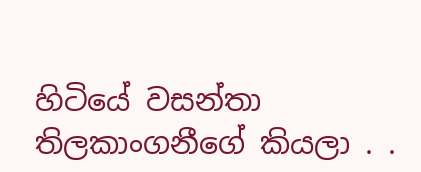හිටියේ වසන්තා තිලකාංගනීගේ කියලා . .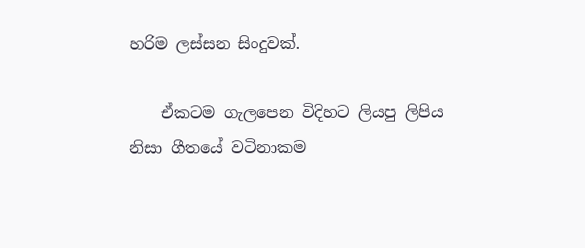හරිම ලස්සන සිංදුවක්.

    ඒකටම ගැලපෙන විදිහට ලියපු ලිපිය නිසා ගීතයේ වටිනාකම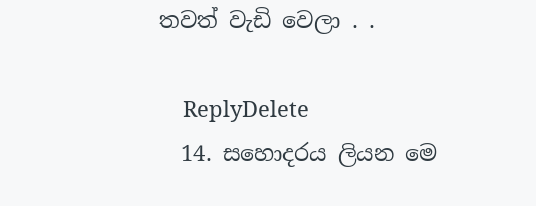තවත් වැඩි වෙලා . .

    ReplyDelete
  14. සහොදරය ලියන මෙ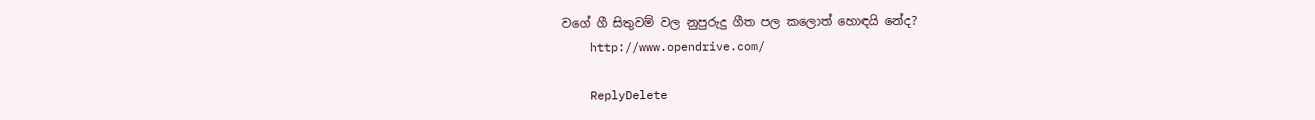වගේ ගී සිතුවම් වල නුපුරුදු ගීත පල කලොත් හොඳයි නේද?
    http://www.opendrive.com/

    ReplyDelete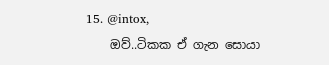15. @intox,
    ඔව්..ටිකක ඒ ගැන සොයා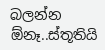බලන්න ඕනෑ..ස්තූතියි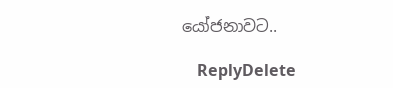යෝජනාවට..

    ReplyDelete